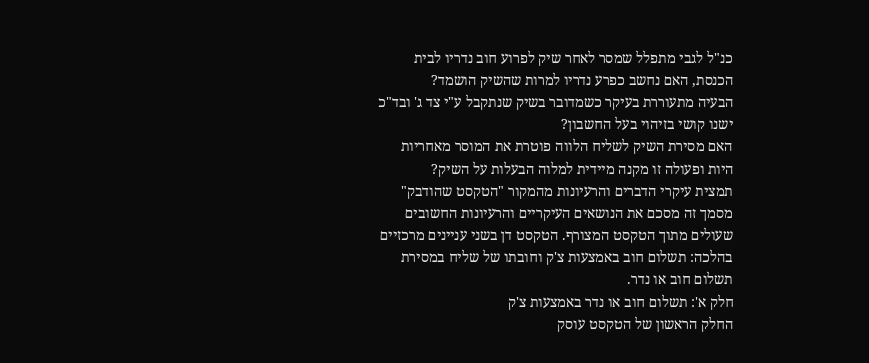כנ"ל לגבי מתפלל שמסר לאחר שיק לפרוע חוב נדריו לבית הכנסת, האם נחשב כפרע נדריו למרות שהשיק הושמד?
הבעיה מתעוררת בעיקר כשמדובר בשיק שנתקבל ע"י צד ג' ובד"כ ישנו קושי בזיהוי בעל החשבון?
האם מסירת השיק לשליח הלווה פוטרת את המוסר מאחריות היות ופעולה זו מקנה מיידית למלוה הבעלות על השיק?
תמצית עיקרי הדברים והרעיונות מהמקור "הטקסט שהודבק"
מסמך זה מסכם את הנושאים העיקריים והרעיונות החשובים שעולים מתוך הטקסט המצורף. הטקסט דן בשני עניינים מרכזיים בהלכה: תשלום חוב באמצעות צ'ק וחובתו של שליח במסירת תשלום חוב או נדר.
חלק א': תשלום חוב או נדר באמצעות צ'ק
החלק הראשון של הטקסט עוסק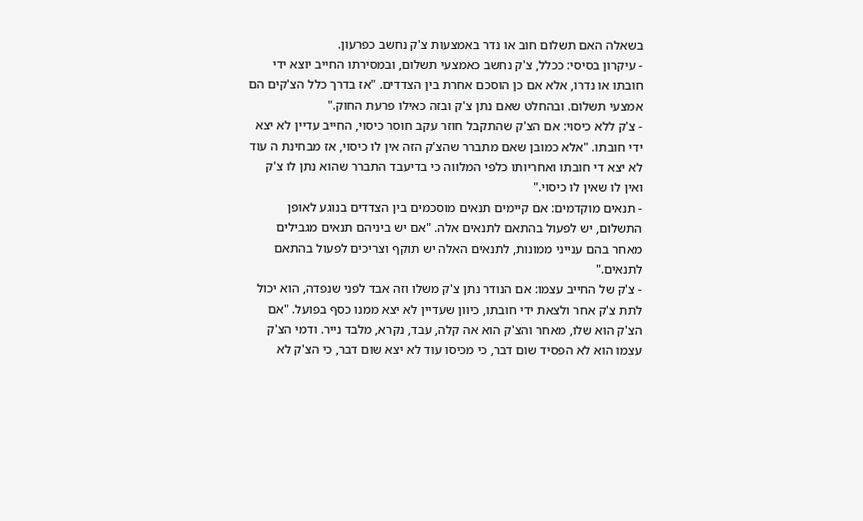בשאלה האם תשלום חוב או נדר באמצעות צ'ק נחשב כפרעון.
- עיקרון בסיסי: ככלל, צ'ק נחשב כאמצעי תשלום, ובמסירתו החייב יוצא ידי חובתו או נדרו, אלא אם כן הוסכם אחרת בין הצדדים. "אז בדרך כלל הצ'קים הם אמצעי תשלום. ובהחלט שאם נתן צ'ק ובזה כאילו פרעת החוק."
- צ'ק ללא כיסוי: אם הצ'ק שהתקבל חוזר עקב חוסר כיסוי, החייב עדיין לא יצא ידי חובתו. "אלא כמובן שאם מתברר שהצ'ק הזה אין לו כיסוי, אז מבחינת ה עוד לא יצא די חובתו ואחריותו כלפי המלווה כי בדיעבד התברר שהוא נתן לו צ'ק ואין לו שאין לו כיסוי."
- תנאים מוקדמים: אם קיימים תנאים מוסכמים בין הצדדים בנוגע לאופן התשלום, יש לפעול בהתאם לתנאים אלה. "אם יש ביניהם תנאים מגבילים מאחר בהם ענייני ממונות, לתנאים האלה יש תוקף וצריכים לפעול בהתאם לתנאים."
- צ'ק של החייב עצמו: אם הנודר נתן צ'ק משלו וזה אבד לפני שנפדה, הוא יכול לתת צ'ק אחר ולצאת ידי חובתו, כיוון שעדיין לא יצא ממנו כסף בפועל. "אם הצ'ק הוא שלו, מאחר והצ'ק הוא אה קלה, עבד, נקרא, מלבד נייר. ודמי הצ'ק עצמו הוא לא הפסיד שום דבר, כי מכיסו עוד לא יצא שום דבר, כי הצ'ק לא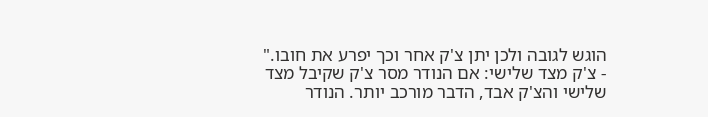הוגש לגובה ולכן יתן צ'ק אחר וכך יפרע את חובו."
- צ'ק מצד שלישי: אם הנודר מסר צ'ק שקיבל מצד שלישי והצ'ק אבד, הדבר מורכב יותר. הנודר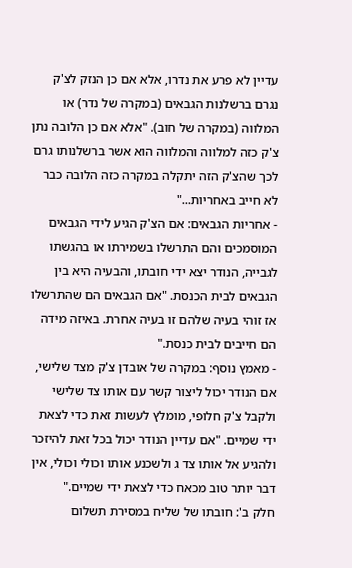עדיין לא פרע את נדרו, אלא אם כן הנזק לצ'ק נגרם ברשלנות הגבאים (במקרה של נדר) או המלווה (במקרה של חוב). "אלא אם כן הלובה נתן צ'ק כזה למלווה והמלווה הוא אשר ברשלנותו גרם לכך שהצ'ק הזה יתקלה במקרה כזה הלובה כבר לא חייב באחריות..."
- אחריות הגבאים: אם הצ'ק הגיע לידי הגבאים המוסמכים והם התרשלו בשמירתו או בהגשתו לגבייה, הנודר יצא ידי חובתו, והבעיה היא בין הגבאים לבית הכנסת. "אם הגבאים הם שהתרשלו אז זוהי בעיה שלהם זו בעיה אחרת. באיזה מידה הם חייבים לבית כנסת."
- מאמץ נוסף: במקרה של אובדן צ'ק מצד שלישי, אם הנודר יכול ליצור קשר עם אותו צד שלישי ולקבל צ'ק חלופי, מומלץ לעשות זאת כדי לצאת ידי שמיים. "אם עדיין הנודר יכול בכל זאת להיזכר ולהגיע אל אותו צד ג ולשכנע אותו וכולי וכולי, אין דבר יותר טוב מכאח כדי לצאת ידי שמיים."
חלק ב': חובתו של שליח במסירת תשלום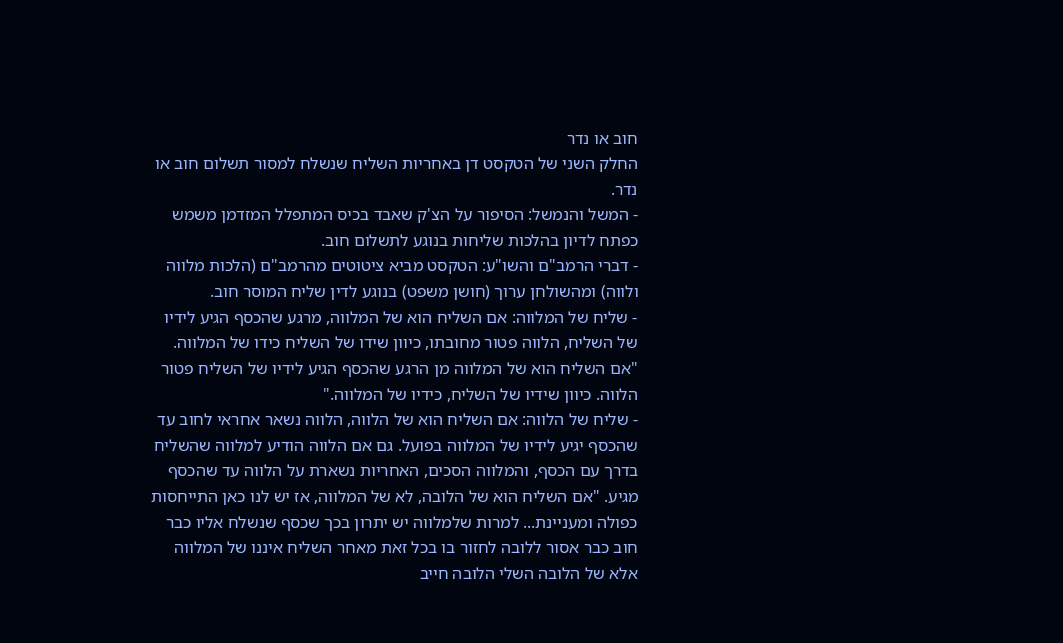חוב או נדר
החלק השני של הטקסט דן באחריות השליח שנשלח למסור תשלום חוב או נדר.
- המשל והנמשל: הסיפור על הצ'ק שאבד בכיס המתפלל המזדמן משמש כפתח לדיון בהלכות שליחות בנוגע לתשלום חוב.
- דברי הרמב"ם והשו"ע: הטקסט מביא ציטוטים מהרמב"ם (הלכות מלווה ולווה) ומהשולחן ערוך (חושן משפט) בנוגע לדין שליח המוסר חוב.
- שליח של המלווה: אם השליח הוא של המלווה, מרגע שהכסף הגיע לידיו של השליח, הלווה פטור מחובתו, כיוון שידו של השליח כידו של המלווה. "אם השליח הוא של המלווה מן הרגע שהכסף הגיע לידיו של השליח פטור הלווה. כיוון שידיו של השליח, כידיו של המלווה."
- שליח של הלווה: אם השליח הוא של הלווה, הלווה נשאר אחראי לחוב עד שהכסף יגיע לידיו של המלווה בפועל. גם אם הלווה הודיע למלווה שהשליח בדרך עם הכסף, והמלווה הסכים, האחריות נשארת על הלווה עד שהכסף מגיע. "אם השליח הוא של הלובה, לא של המלווה, אז יש לנו כאן התייחסות כפולה ומעניינת... למרות שלמלווה יש יתרון בכך שכסף שנשלח אליו כבר חוב כבר אסור ללובה לחזור בו בכל זאת מאחר השליח איננו של המלווה אלא של הלובה השלי הלובה חייב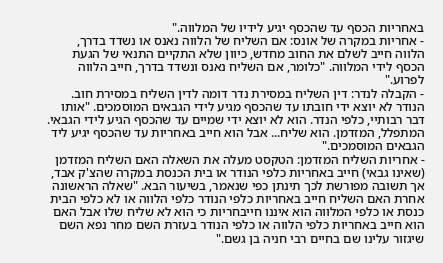באחריות הכסף עד שהכסף יגיע לידיו של המלווה."
- אחריות במקרה של אונס: אם השליח של הלווה נאנס או נשדד בדרך, הלווה חייב לשלם את החוב מחדש, כיוון שלא התקיים התנאי של הגעת הכסף לידי המלווה. "כלומר, אם השליח נאנס ונשדד בדרך, חייב הלווה לפרוע."
- הקבלה לנדר: דין השליח במסירת נדר דומה לדין השליח במסירת חוב. הנודר לא יוצא ידי חובתו עד שהכסף מגיע לידי הגבאים המוסמכים. "אותו דבר רבותיי, כלפי הנדר. הוא לא יוצא ידי שמיים עד שהכסף הגיע לידי הגבאי. המתפלל, המזדמן. הוא שליח... אבל הוא חייב באחריות עד שהכסף יגיע ליד הגבאים המוסמכים."
- אחריות השליח המזדמן: הטקסט מעלה את השאלה האם השליח המזדמן (שאינו גבאי) חייב באחריות כלפי הנודר או בית הכנסת במקרה שהצ'ק אבד, אך תשובה מפורשת לכך תינתן כפי שנאמר, בשיעור הבא. "שאלה הראשונה אחרת האם השליח חייב באחריות כלפי הנודר כלפי הלווה או לא כלפי הבית כנסת או כלפי המלווה הוא איננו חייבחריות כי הוא לא שליח שלו אבל האם הוא חייב באחריות כלפי הלווה או כלפי הנודר בעזרת השם מחר נפא השם שיגזור עלינו שם בחיים רבי חניה בן גשם."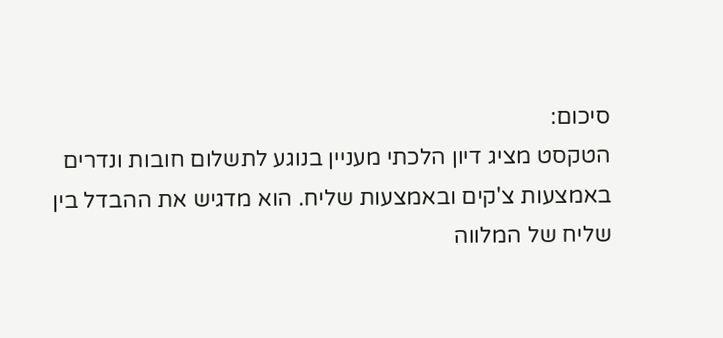סיכום:
הטקסט מציג דיון הלכתי מעניין בנוגע לתשלום חובות ונדרים באמצעות צ'קים ובאמצעות שליח. הוא מדגיש את ההבדל בין שליח של המלווה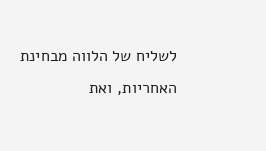לשליח של הלווה מבחינת האחריות, ואת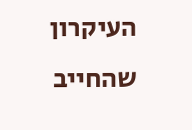העיקרון שהחייב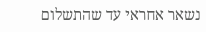נשאר אחראי עד שהתשלום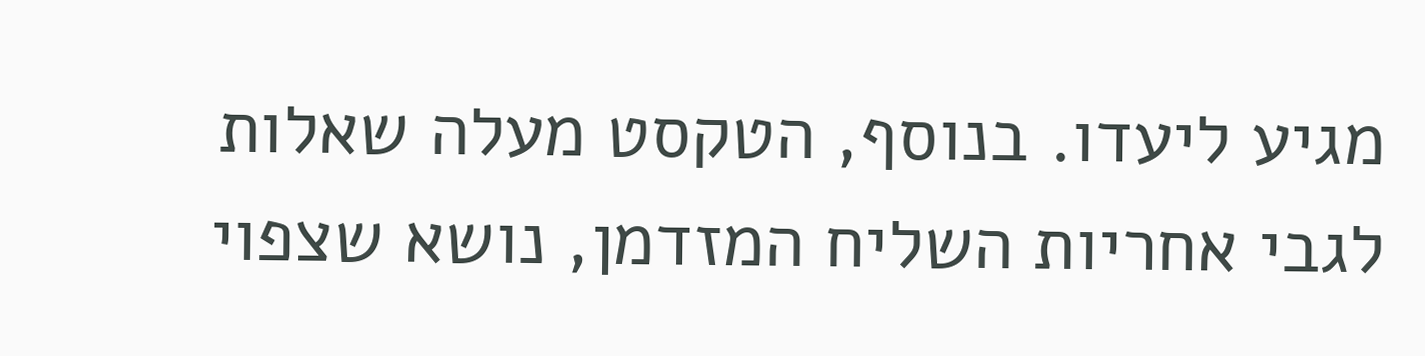מגיע ליעדו. בנוסף, הטקסט מעלה שאלות לגבי אחריות השליח המזדמן, נושא שצפוי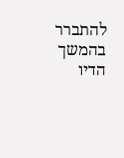להתברר בהמשך הדיו